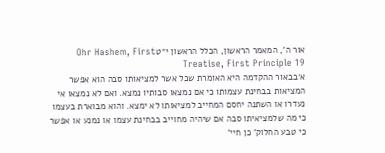אור ה', המאמר הראשון, הכלל הראשון י״טOhr Hashem, First Treatise, First Principle 19
א׳בבאור ההקדמה היא האומרת שכל אשר למציאותו סבה הוא אפשר המציאות בבחינת עצמותו כי אם נמצאו סבותיו נמצא. ואם לא נמצאו אי נעדרו או השתנה יחסם המחייב למציאותו לא ימצא. והוא מבוארת בעצמו כי מה שלמציאיתו סבה אם שיהיה מחוייב בבחינת עצמו או נמנע או אפשר כי טבע החלוק' כן חיי'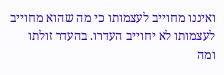ואיננו מחוייב לעצמותו כי מה שהוא מחוייב לעצמותו לא יחוייב העדרו. בהעדר זולתו ומה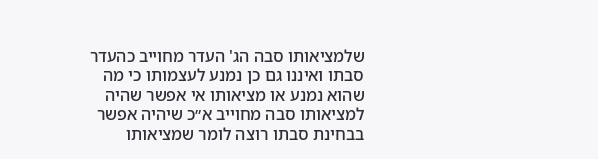שלמציאותו סבה הג' העדר מחוייב כהעדר סבתו ואיננו גם כן נמנע לעצמותו כי מה שהוא נמנע או מציאותו אי אפשר שהיה למציאותו סבה מחוייב א״כ שיהיה אפשר בבחינת סבתו רוצה לומר שמציאותו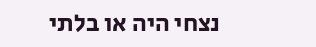נצחי היה או בלתי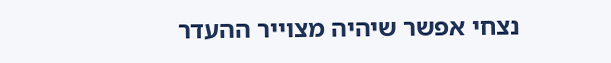נצחי אפשר שיהיה מצוייר ההעדר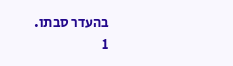בהעדר סבתו.
1